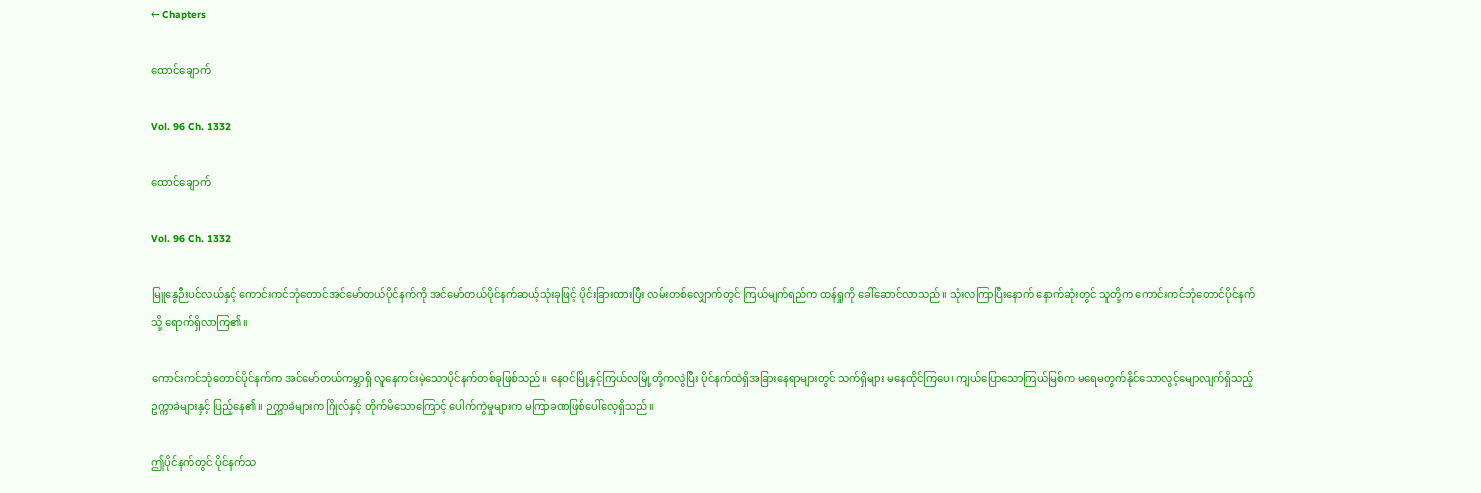← Chapters

ထောင်ချောက်

Vol. 96 Ch. 1332

ထောင်ချောက်

Vol. 96 Ch. 1332

မြူနွေဉီးပင်လယ်နှင့် ကောင်းကင်ဘုံတောင်အင်မော်တယ်ပိုင်နက်ကို အင်မော်တယ်ပိုင်နက်ဆယ့်သုံးခုဖြင့် ပိုင်းခြားထားပြီး လမ်းတစ်လျှောက်တွင် ကြယ်မျက်ရည်က ထန်ရှုကို ခေါ်ဆောင်လာသည်။ သုံးလကြာပြီးနောက် နောက်ဆုံးတွင် သူတို့က ကောင်းကင်ဘုံတောင်ပိုင်နက်သို့ ရောက်ရှိလာကြ၏။

ကောင်းကင်ဘုံတောင်ပိုင်နက်က အင်မော်တယ်ကမ္ဘာရှိ လူနေကင်းမဲ့သောပိုင်နက်တစ်ခုဖြစ်သည်။ နေဝင်မြို့နှင့်ကြယ်လမြို့တို့ကလွဲပြီး ပိုင်နက်ထဲရှိအခြားနေရာများတွင် သက်ရှိများ မနေထိုင်ကြပေ၊ ကျယ်ပြောသောကြယ်မြစ်က မရေမတွက်နိုင်သောလွင့်မျောလျက်ရှိသည့်ဥက္ကာခဲများနှင့် ပြည့်နေ၏။ ဉက္ကာခဲများက ဂြိုလ်နှင့် တိုက်မိသောကြောင့် ပေါက်ကွဲမှုများက မကြာခဏဖြစ်ပေါ်လေ့ရှိသည်။

ဤပိုင်နက်တွင် ပိုင်နက်သ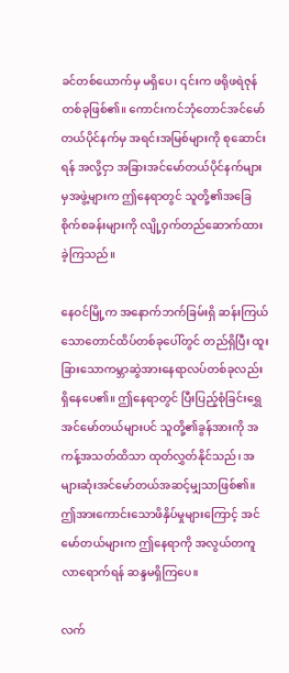ခင်တစ်ယောက်မှ မရှိပေ၊ ၎င်းက ဖရိုဖရဲဇုန်တစ်ခုဖြစ်၏။ ကောင်းကင်ဘုံတောင်အင်မော်တယ်ပိုင်နက်မှ အရင်းအမြစ်များကို စုဆောင်းရန် အလို့ငှာ အခြားအင်မော်တယ်ပိုင်နက်များမှအဖွဲ့များက ဤနေရာတွင် သူတို့၏အခြေစိုက်စခန်းများကို လျို့ဝှက်တည်ဆောက်ထားခဲ့ကြသည်။

နေဝင်မြို့က အနောက်ဘက်ခြမ်းရှိ ဆန်းကြယ်သောတောင်ထိပ်တစ်ခုပေါ်တွင် တည်ရှိပြီး ထူးခြားသောကမ္ဘာဆွဲအားနေရာလပ်တစ်ခုလည်း ရှိနေပေ၏။ ဤနေရာတွင် ပြီးပြည့်စုံခြင်းရွှေအင်မော်တယ်များပင် သူတို့၏ခွန်အားကို အကန့်အသတ်ထိသာ ထုတ်လွှတ်နိုင်သည်၊ အများဆုံးအင်မော်တယ်အဆင့်မျှသာဖြစ်၏။ ဤအားကောင်းသောဖိနှိပ်မှုများကြောင့် အင်မော်တယ်များက ဤနေရာကို အလွယ်တကူ လာရောက်ရန် ဆန္ဒမရှိကြပေ။

လက်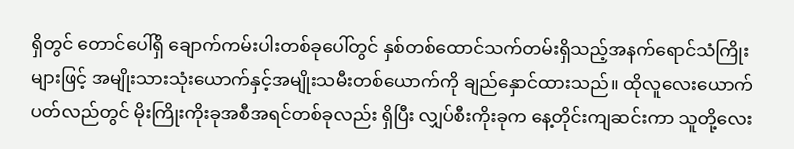ရှိတွင် တောင်ပေါ်ရှိ ချောက်ကမ်းပါးတစ်ခုပေါ်တွင် နှစ်တစ်ထောင်သက်တမ်းရှိသည့်အနက်ရောင်သံကြိုးများဖြင့် အမျိုးသားသုံးယောက်နှင့်အမျိုးသမီးတစ်ယောက်ကို ချည်နှောင်ထားသည်။ ထိုလူလေးယောက်ပတ်လည်တွင် မိုးကြိုးကိုးခုအစီအရင်တစ်ခုလည်း ရှိပြီး လျှပ်စီးကိုးခုက နေ့တိုင်းကျဆင်းကာ သူတို့လေး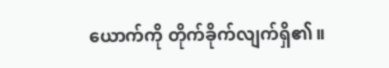ယောက်ကို တိုက်ခိုက်လျက်ရှိ၏။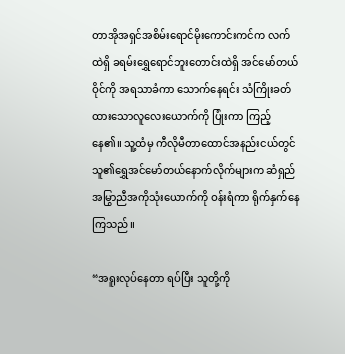တာအိုအရှင်အစိမ်းရောင်မိုးကောင်းကင်က လက်ထဲရှိ ခရမ်းရွှေရောင်ဘူးတောင်းထဲရှိ အင်မော်တယ်ဝိုင်ကို အရသာခံကာ သောက်နေရင်း သံကြိုးခတ်ထားသောလူလေးယောက်ကို ပြုံးကာ ကြည့်နေ၏။ သူ့ထံမှ ကီလိုမီတာထောင်အနည်းငယ်တွင် သူ၏ရွှေအင်မော်တယ်နောက်လိုက်များက ဆံရှည်အမြွာညီအကိုသုံးယောက်ကို ဝန်းရံကာ ရိုက်နှက်နေကြသည်။

“အရူးလုပ်နေတာ ရပ်ပြီး သူတို့ကို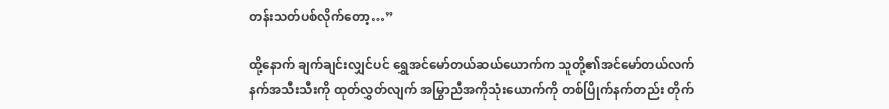တန်းသတ်ပစ်လိုက်တော့…”

ထို့နောက် ချက်ချင်းလျှင်ပင် ရွှေအင်မော်တယ်ဆယ်ယောက်က သူတို့၏အင်မော်တယ်လက်နက်အသီးသီးကို ထုတ်လွှတ်လျက် အမြွာညီအကိုသုံးယောက်ကို တစ်ပြိုက်နက်တည်း တိုက်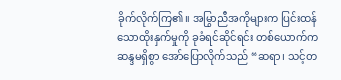ခိုက်လိုက်ကြ၏။ အမြွာညီအကိုများက ပြင်းထန်သောထိုးနှက်မှုကို ခုခံရင်ဆိုင်ရင်း တစ်ယောက်က ဆန္ဒမရှိစွာ အော်ပြောလိုက်သည် “ဆရာ၊ သင့်တ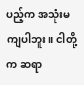ပည့်က အသုံးမကျပါဘူး။ ငါတို့က ဆရာ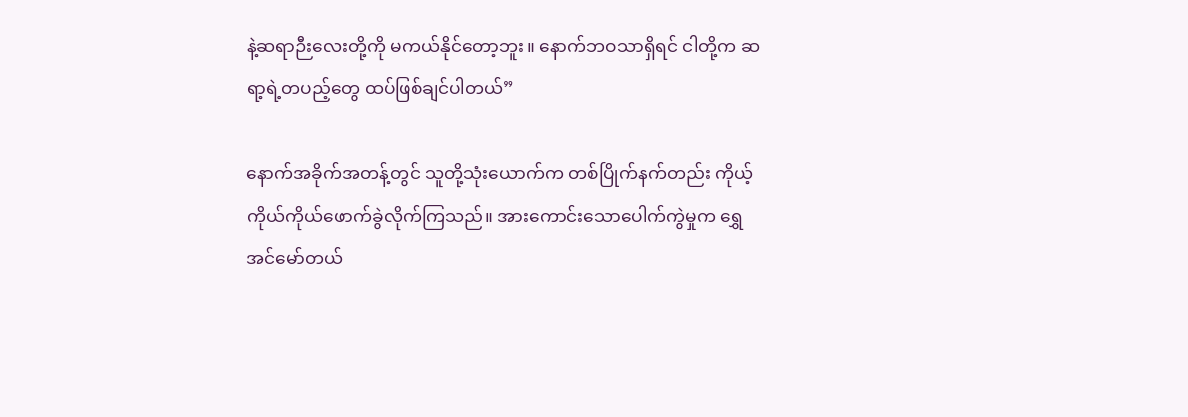နဲ့ဆရာဉီးလေးတို့ကို မကယ်နိုင်တော့ဘူး။ နောက်ဘဝသာရှိရင် ငါတို့က ဆရာ့ရဲ့တပည့်တွေ ထပ်ဖြစ်ချင်ပါတယ်”

နောက်အခိုက်အတန့်တွင် သူတို့သုံးယောက်က တစ်ပြိုက်နက်တည်း ကိုယ့်ကိုယ်ကိုယ်ဖောက်ခွဲလိုက်ကြသည်။ အားကောင်းသောပေါက်ကွဲမှုက ရွှေအင်မော်တယ်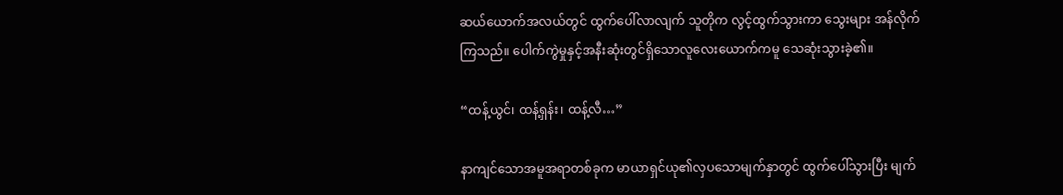ဆယ်ယောက်အလယ်တွင် ထွက်ပေါ်လာလျက် သူတိုက လွင့်ထွက်သွားကာ သွေးများ အန်လိုက်ကြသည်။ ပေါက်ကွဲမှုနှင့်အနီးဆုံးတွင်ရှိသောလူလေးယောက်ကမူ သေဆုံးသွားခဲ့၏။

“ထန့်ယွင်၊ ထန့်ရှန်း၊ ထန့်လီ…”

နာကျင်သောအမူအရာတစ်ခုက မာယာရှင်ယု၏လှပသောမျက်နှာတွင် ထွက်ပေါ်သွားပြီး မျက်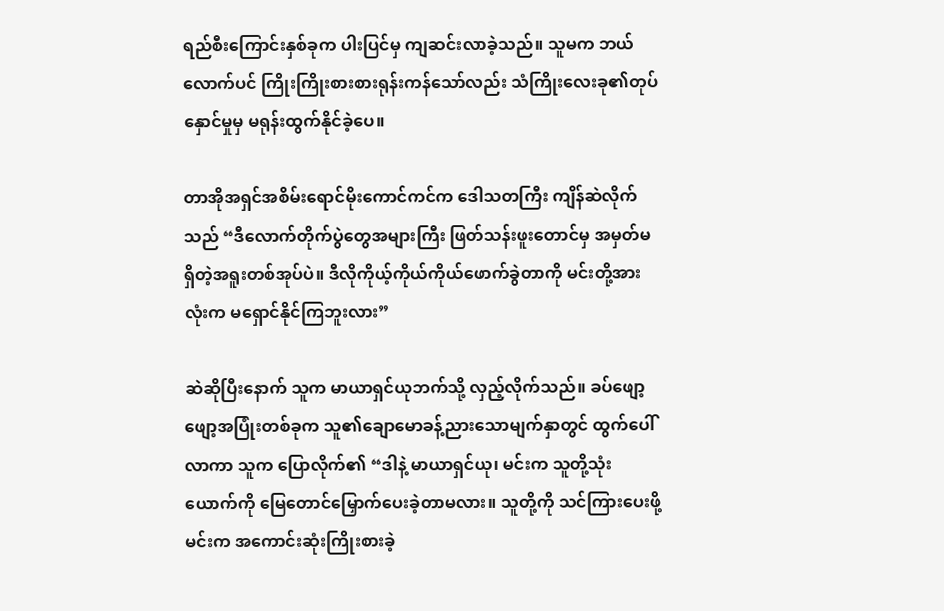ရည်စီးကြောင်းနှစ်ခုက ပါးပြင်မှ ကျဆင်းလာခဲ့သည်။ သူမက ဘယ်လောက်ပင် ကြိုးကြိုးစားစားရုန်းကန်သော်လည်း သံကြိုးလေးခု၏တုပ်နှောင်မှုမှ မရုန်းထွက်နိုင်ခဲ့ပေ။

တာအိုအရှင်အစိမ်းရောင်မိုးကောင်ကင်က ဒေါသတကြီး ကျိန်ဆဲလိုက်သည် “ဒီလောက်တိုက်ပွဲတွေအများကြီး ဖြတ်သန်းဖူးတောင်မှ အမှတ်မရှိတဲ့အရူးတစ်အုပ်ပဲ။ ဒီလိုကိုယ့်ကိုယ်ကိုယ်ဖောက်ခွဲတာကို မင်းတို့အားလုံးက မရှောင်နိုင်ကြဘူးလား”

ဆဲဆိုပြီးနောက် သူက မာယာရှင်ယုဘက်သို့ လှည့်လိုက်သည်။ ခပ်ဖျော့ဖျော့အပြုံးတစ်ခုက သူ၏ချောမောခန့်ညားသောမျက်နှာတွင် ထွက်ပေါ်လာကာ သူက ပြောလိုက်၏ “ဒါနဲ့ မာယာရှင်ယု၊ မင်းက သူတို့သုံးယောက်ကို မြေတောင်မြှောက်ပေးခဲ့တာမလား။ သူတို့ကို သင်ကြားပေးဖို့ မင်းက အကောင်းဆုံးကြိုးစားခဲ့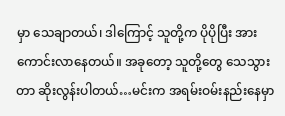မှာ သေချာတယ်၊ ဒါကြောင့် သူတို့က ပိုပိုပြီး အားကောင်းလာနေတယ်။ အခုတော့ သူတို့တွေ သေသွားတာ ဆိုးလွန်းပါတယ်…မင်းက အရမ်းဝမ်းနည်းနေမှာ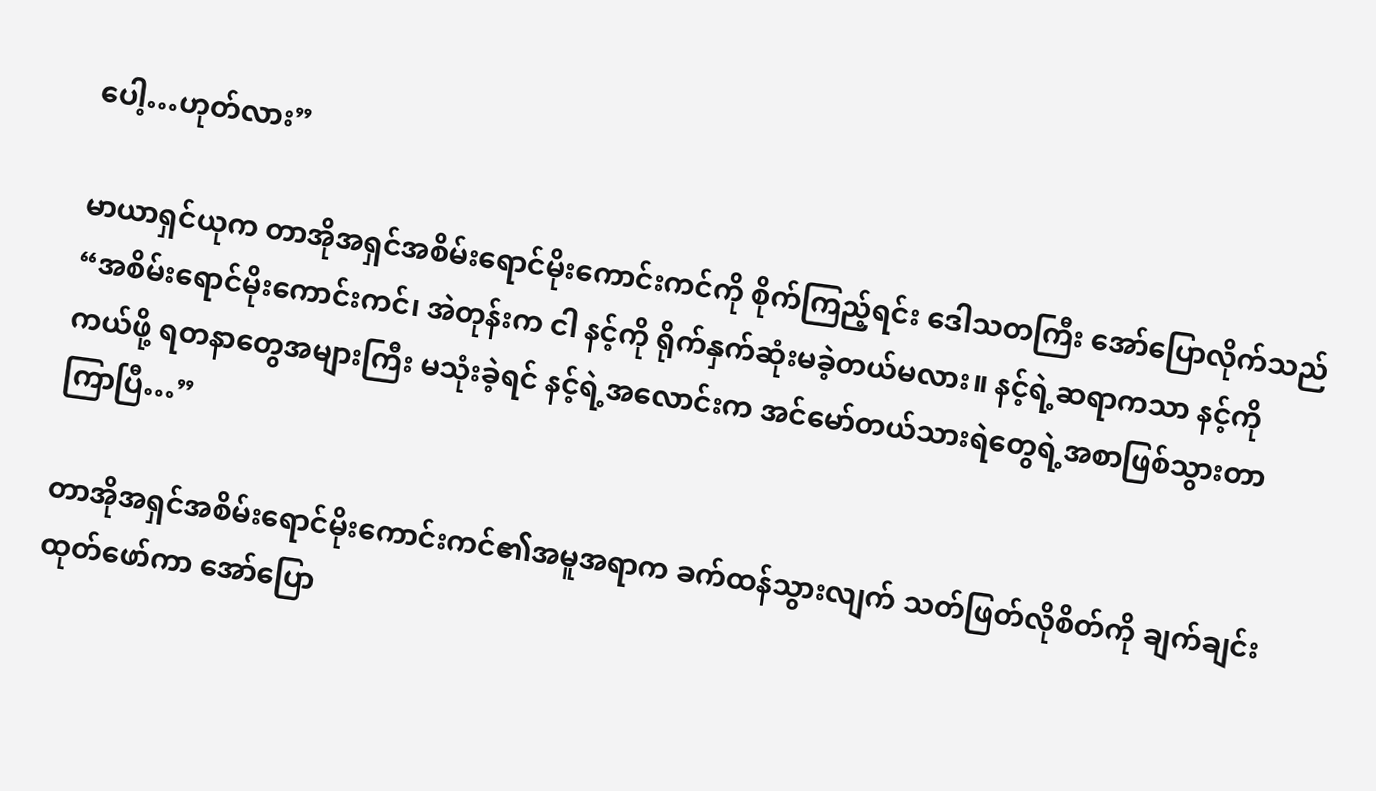ပေါ့…ဟုတ်လား”

မာယာရှင်ယုက တာအိုအရှင်အစိမ်းရောင်မိုးကောင်းကင်ကို စိုက်ကြည့်ရင်း ဒေါသတကြီး အော်ပြောလိုက်သည် “အစိမ်းရောင်မိုးကောင်းကင်၊ အဲတုန်းက ငါ နင့်ကို ရိုက်နှက်ဆုံးမခဲ့တယ်မလား။ နင့်ရဲ့ဆရာကသာ နင့်ကို ကယ်ဖို့ ရတနာတွေအများကြီး မသုံးခဲ့ရင် နင့်ရဲ့အလောင်းက အင်မော်တယ်သားရဲတွေရဲ့အစာဖြစ်သွားတာ ကြာပြီ…”

တာအိုအရှင်အစိမ်းရောင်မိုးကောင်းကင်၏အမူအရာက ခက်ထန်သွားလျက် သတ်ဖြတ်လိုစိတ်ကို ချက်ချင်း ထုတ်ဖော်ကာ အော်ပြော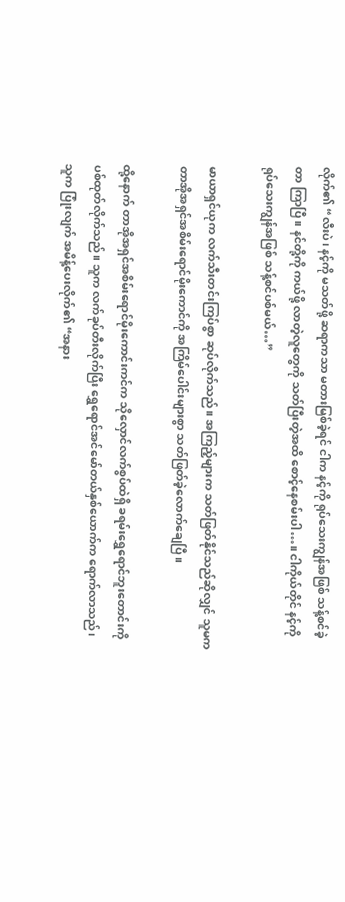လိုက်၏ “လီးပဲ၊ နင့်ကို မသတ်ဖို့ ဆရာကသာ မတားမြစ်ခဲ့ရင် ငါက နင့်ကို ရုပ်သေးကျွန်အဖြစ် သန့်စင်ခဲ့တာ ကြာပြီ။ နင်တို့ကို ကယ်ဖို့ လာတဲ့လူတွေကို သတ်ပြီးတဲ့အထိ စောင့်နေစမ်းပါ…။ ငါကိုယ်တိုင် နင့်ကို ရုပ်သေးကျွန်အဖြစ် သန့်စင်ပစ်မယ်…”

မာယာရှင်ယုက လက်သီးတင်းကြပ်စွာ ဆုပ်လိုက်သည်။ အကြည့်များက သတ်ဖြတ်နိုင်သည်ဆိုလျှင် သူမက တာအိုအရှင်အစိမ်းရောင်မိုးကောင်ကို အကြိမ်ပေါင်းများစွာ သတ်ဖြတ်ခဲ့လောက်ချေပြီ။

ထို့နောက် တာအိုအရှင်အစိမ်းရောင်မိုးကောင်းကင်က သိုလှောင်လက်စွပ်ထဲရှိ ခရမ်းရွှေရောင်ဘူးတောင်းကို ပစ်ထုတ်လိုက်သည်။ သူက လက်ခုပ်တီးလိုက်ပြီး ရွှေရောင်အင်မော်တယ်နှစ်ယောက်က ရောက်လာသည်၊ သူက ပြုံးလျက် အမိန့်ပေးလိုက်၏ “အနား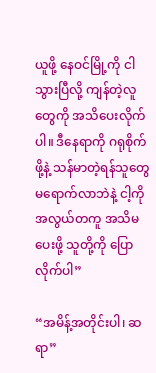ယူဖို့ နေဝင်မြို့ကို ငါ သွားပြီလို့ ကျန်တဲ့လူတွေကို အသိပေးလိုက်ပါ။ ဒီနေရာကို ဂရုစိုက်ဖို့နဲ့ သန်မာတဲ့ရန်သူတွေ မရောက်လာဘဲနဲ့ ငါ့ကို အလွယ်တကူ အသိမပေးဖို့ သူတို့ကို ပြောလိုက်ပါ”

“အမိန့်အတိုင်းပါ၊ ဆရာ”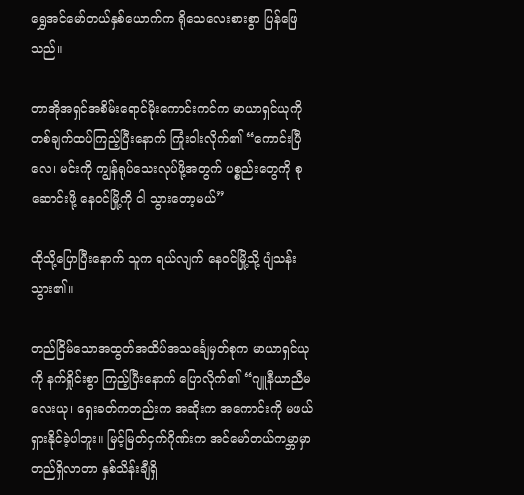ရွှေအင်မော်တယ်နှစ်ယောက်က ရိုသေလေးစားစွာ ပြန်ဖြေသည်။

တာအိုအရှင်အစိမ်းရောင်မိုးကောင်းကင်က မာယာရှင်ယုကို တစ်ချက်ထပ်ကြည့်ပြီးနောက် ကြုံးဝါးလိုက်၏ “ကောင်းပြီလေ၊ မင်းကို ကျွန်ရုပ်သေးလုပ်ဖို့အတွက် ပစ္စည်းတွေကို စုဆောင်းဖို့ နေဝင်မြို့ကို ငါ သွားတော့မယ်”

ထိုသို့ပြောပြီးနောက် သူက ရယ်လျက် နေဝင်မြို့သို့ ပျံသန်းသွား၏။

တည်ငြိမ်သောအထွတ်အထိပ်အသင်္ချေမှတ်စုက မာယာရှင်ယုကို နက်ရှိုင်းစွာ ကြည့်ပြီးနောက် ပြောလိုက်၏ “ဂျူနီယာညီမလေးယု၊ ရှေးခတ်ကတည်းက အဆိုးက အကောင်းကို မဖယ်ရှားနိုင်ခဲ့ပါဘူး။ မြင့်မြတ်ငှက်ဂိုဏ်းက အင်မော်တယ်ကမ္ဘာမှာ တည်ရှိလာတာ နှစ်သိန်းချီရှိ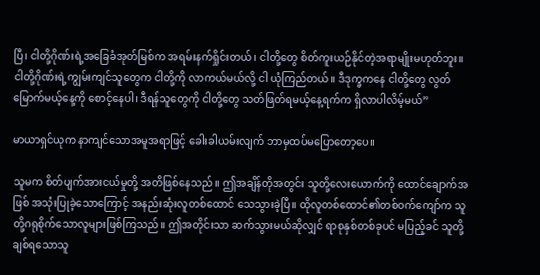ပြီ၊ ငါတို့ဂိုဏ်းရဲ့အခြေခံအုတ်မြစ်က အရမ်းနက်ရှိုင်းတယ်၊ ငါတို့တွေ စိတ်ကူးယဉ်နိုင်တဲ့အရာမျိုးမဟုတ်ဘူး။ ငါတို့ဂိုဏ်းရဲ့ကျွမ်းကျင်သူတွေက ငါတို့ကို လာကယ်မယ်လို့ ငါ ယုံကြည်တယ်။ ဒီဒုက္ခကနေ ငါတို့တွေ လွတ်မြောက်မယ့်နေ့ကို စောင့်နေပါ၊ ဒီရန်သူတွေကို ငါတို့တွေ သတ်ဖြတ်ရမယ့်နေ့ရက်က ရှိလာပါလိမ့်မယ်”

မာယာရှင်ယုက နာကျင်သောအမူအရာဖြင့် ခေါးခါယမ်းလျက် ဘာမှထပ်မပြောတော့ပေ။

သူမက စိတ်ပျက်အားငယ်မှုတို့ အတိဖြစ်နေသည်။ ဤအချိန်တိုအတွင်း သူတို့လေးယောက်ကို ထောင်ချောက်အဖြစ် အသုံးပြုခဲ့သောကြောင့် အနည်းဆုံးလူတစ်ထောင် သေသွားခဲ့ပြီ။ ထိုလူတစ်ထောင်၏တစ်ဝက်ကျော်က သူတို့ဂရုစိုက်သောလူများဖြစ်ကြသည်။ ဤအတိုင်းသာ ဆက်သွားမယ်ဆိုလျှင် ရာစုနှစ်တစ်ခုပင် မပြည့်ခင် သူတို့ချစ်ရသောသူ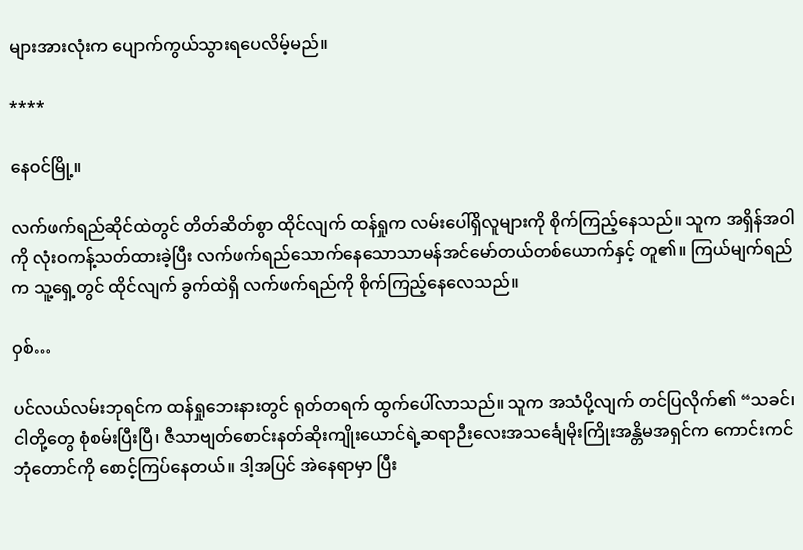များအားလုံးက ပျောက်ကွယ်သွားရပေလိမ့်မည်။

****

နေဝင်မြို့။

လက်ဖက်ရည်ဆိုင်ထဲတွင် တိတ်ဆိတ်စွာ ထိုင်လျက် ထန်ရှုက လမ်းပေါ်ရှိလူများကို စိုက်ကြည့်နေသည်။ သူက အရှိန်အဝါကို လုံးဝကန့်သတ်ထားခဲ့ပြီး လက်ဖက်ရည်သောက်နေသောသာမန်အင်မော်တယ်တစ်ယောက်နှင့် တူ၏။ ကြယ်မျက်ရည်က သူ့ရှေ့တွင် ထိုင်လျက် ခွက်ထဲရှိ လက်ဖက်ရည်ကို စိုက်ကြည့်နေလေသည်။

ဝှစ်…

ပင်လယ်လမ်းဘုရင်က ထန်ရှုဘေးနားတွင် ရုတ်တရက် ထွက်ပေါ်လာသည်။ သူက အသံပို့လျက် တင်ပြလိုက်၏ “သခင်၊ ငါတို့တွေ စုံစမ်းပြီးပြီ၊ ဇီသာဗျတ်စောင်းနတ်ဆိုးကျိုးယောင်ရဲ့ဆရာဉီးလေးအသင်္ချေမိုးကြိုးအန္တိမအရှင်က ကောင်းကင်ဘုံတောင်ကို စောင့်ကြပ်နေတယ်။ ဒါ့အပြင် အဲနေရာမှာ ပြီး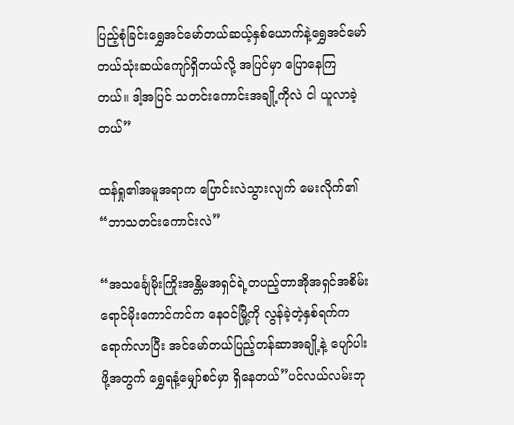ပြည့်စုံခြင်းရွှေအင်မော်တယ်ဆယ့်နှစ်ယောက်နဲ့ရွှေအင်မော်တယ်သုံးဆယ်ကျော်ရှိတယ်လို့ အပြင်မှာ ပြောနေကြတယ်။ ဒါ့အပြင် သတင်းကောင်းအချို့ကိုလဲ ငါ ယူလာခဲ့တယ်”

ထန်ရှု၏အမူအရာက ပြောင်းလဲသွားလျက် မေးလိုက်၏ “ဘာသတင်းကောင်းလဲ”

“အသင်္ချေမိုးကြိုးအန္တိမအရှင်ရဲ့တပည့်တာအိုအရှင်အစိမ်းရောင်မိုးကောင်ကင်က နေဝင်မြို့ကို လွန်ခဲ့တဲ့နှစ်ရက်က ရောက်လာပြီး အင်မော်တယ်ပြည့်တန်ဆာအချို့နဲ့ ပျော်ပါးဖို့အတွက် ရွှေရနံ့မျှော်စင်မှာ ရှိနေတယ်”ပင်လယ်လမ်းဘု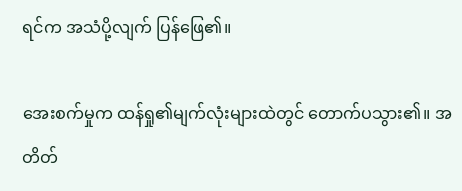ရင်က အသံပို့လျက် ပြန်ဖြေ၏။

အေးစက်မှုက ထန်ရှု၏မျက်လုံးများထဲတွင် တောက်ပသွား၏။ အတိတ်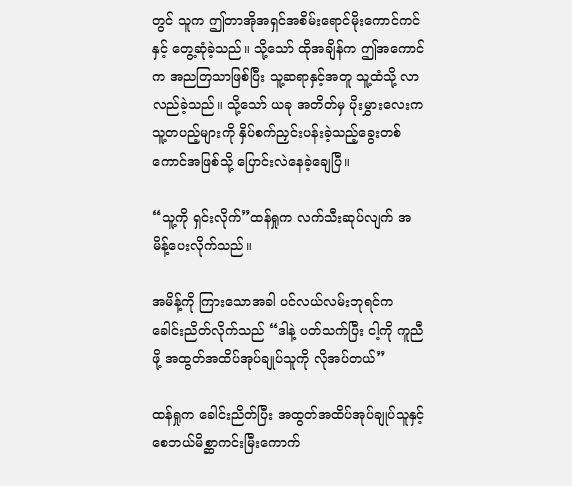တွင် သူက ဤတာအိုအရှင်အစိမ်းရောင်မိုးကောင်ကင်နှင့် တွေ့ဆုံခဲ့သည်။ သို့သော် ထိုအချိန်က ဤအကောင်က အညတြသာဖြစ်ပြီး သူ့ဆရာနှင့်အတူ သူ့ထံသို့ လာလည်ခဲ့သည်။ သို့သော် ယခု အတိတ်မှ ပိုးမွှားလေးက သူ့တပည့်များကို နှိပ်စက်ညှင်းပန်းခဲ့သည့်ခွေးတစ်ကောင်အဖြစ်သို့ ပြောင်းလဲနေခဲ့ချေပြီ။

“သူ့ကို ရှင်းလိုက်”ထန်ရှုက လက်သီးဆုပ်လျက် အမိန့်ပေးလိုက်သည်။

အမိန့်ကို ကြားသောအခါ ပင်လယ်လမ်းဘုရင်က ခေါင်းညိတ်လိုက်သည် “ဒါနဲ့ ပတ်သက်ပြီး ငါ့ကို ကူညီဖို့ အထွတ်အထိပ်အုပ်ချုပ်သူကို လိုအပ်တယ်”

ထန်ရှုက ခေါင်းညိတ်ပြီး အထွတ်အထိပ်အုပ်ချုပ်သူနှင့်စေဘယ်မိစ္ဆာကင်းမြီးကောက်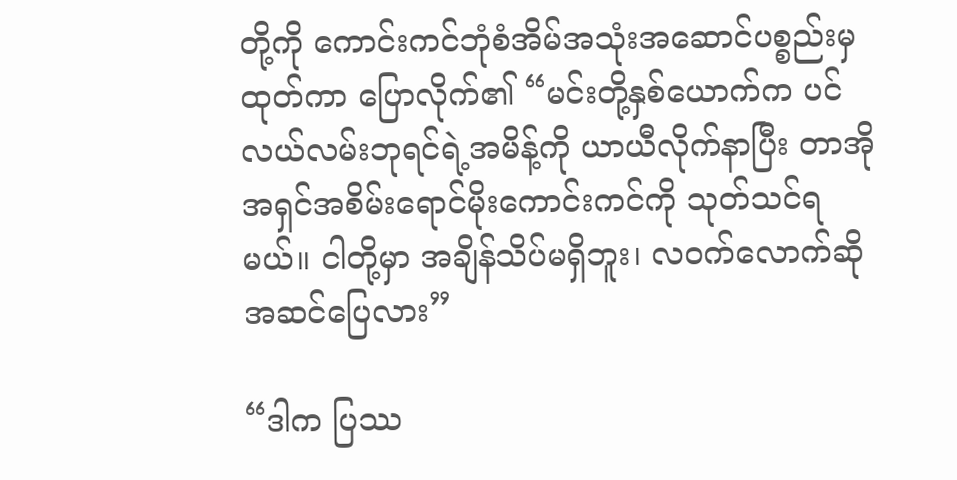တို့ကို ကောင်းကင်ဘုံစံအိမ်အသုံးအဆောင်ပစ္စည်းမှ ထုတ်ကာ ပြောလိုက်၏ “မင်းတို့နှစ်ယောက်က ပင်လယ်လမ်းဘုရင်ရဲ့အမိန့်ကို ယာယီလိုက်နာပြီး တာအိုအရှင်အစိမ်းရောင်မိုးကောင်းကင်ကို သုတ်သင်ရမယ်။ ငါတို့မှာ အချိန်သိပ်မရှိဘူး၊ လဝက်လောက်ဆို အဆင်ပြေလား”

“ဒါက ပြဿ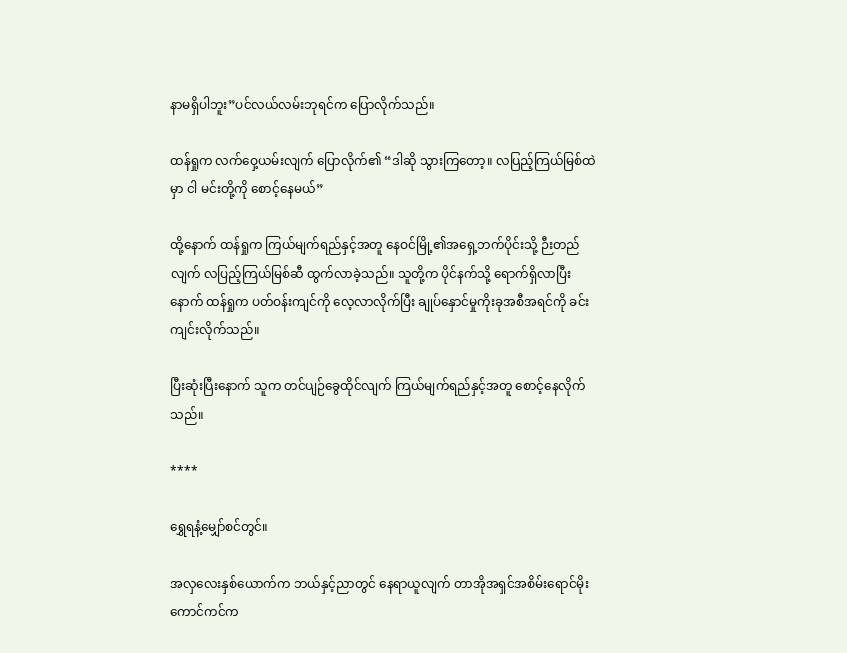နာမရှိပါဘူး”ပင်လယ်လမ်းဘုရင်က ပြောလိုက်သည်။

ထန်ရှုက လက်ဝှေ့ယမ်းလျက် ပြောလိုက်၏ “ဒါဆို သွားကြတော့။ လပြည့်ကြယ်မြစ်ထဲမှာ ငါ မင်းတို့ကို စောင့်နေမယ်”

ထို့နောက် ထန်ရှုက ကြယ်မျက်ရည်နှင့်အတူ နေဝင်မြို့၏အရှေ့ဘက်ပိုင်းသို့ ဉီးတည်လျက် လပြည့်ကြယ်မြစ်ဆီ ထွက်လာခဲ့သည်။ သူတို့က ပိုင်နက်သို့ ရောက်ရှိလာပြီးနောက် ထန်ရှုက ပတ်ဝန်းကျင်ကို လေ့လာလိုက်ပြီး ချုပ်နှောင်မှုကိုးခုအစီအရင်ကို ခင်းကျင်းလိုက်သည်။

ပြီးဆုံးပြီးနောက် သူက တင်ပျဉ်ခွေထိုင်လျက် ကြယ်မျက်ရည်နှင့်အတူ စောင့်နေလိုက်သည်။

****

ရွှေရနံ့မျှော်စင်တွင်။

အလှလေးနှစ်ယောက်က ဘယ်နှင့်ညာတွင် နေရာယူလျက် တာအိုအရှင်အစိမ်းရောင်မိုးကောင်ကင်က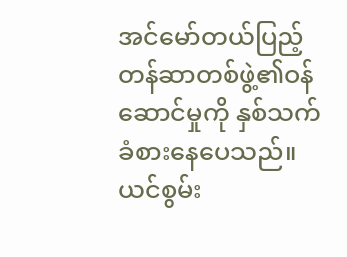အင်မော်တယ်ပြည့်တန်ဆာတစ်ဖွဲ့၏ဝန်ဆောင်မှုကို နှစ်သက်ခံစားနေပေသည်။ ယင်စွမ်း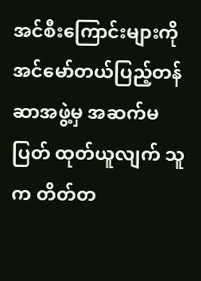အင်စီးကြောင်းများကို အင်မော်တယ်ပြည့်တန်ဆာအဖွဲ့မှ အဆက်မပြတ် ထုတ်ယူလျက် သူက တိတ်တ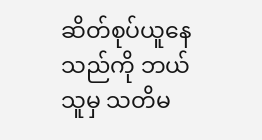ဆိတ်စုပ်ယူနေသည်ကို ဘယ်သူမှ သတိမ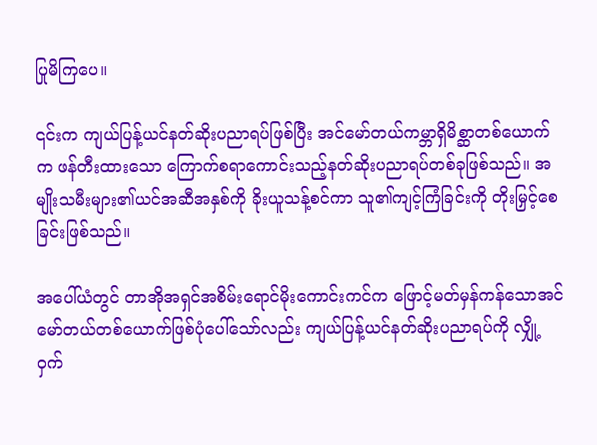ပြုမိကြပေ။

၎င်းက ကျယ်ပြန့်ယင်နတ်ဆိုးပညာရပ်ဖြစ်ပြီး အင်မော်တယ်ကမ္ဘာရှိမိစ္ဆာတစ်ယောက်က ဖန်တီးထားသော ကြောက်စရာကောင်းသည့်နတ်ဆိုးပညာရပ်တစ်ခုဖြစ်သည်။ အမျိုးသမီးများ၏ယင်အဆီအနှစ်ကို ခိုးယူသန့်စင်ကာ သူ၏ကျင့်ကြံခြင်းကို တိုးမြှင့်စေခြင်းဖြစ်သည်။

အပေါ်ယံတွင် တာအိုအရှင်အစိမ်းရောင်မိုးကောင်းကင်က ဖြောင့်မတ်မှန်ကန်သောအင်မော်တယ်တစ်ယောက်ဖြစ်ပုံပေါ်သော်လည်း ကျယ်ပြန့်ယင်နတ်ဆိုးပညာရပ်ကို လျှို့ဝှက်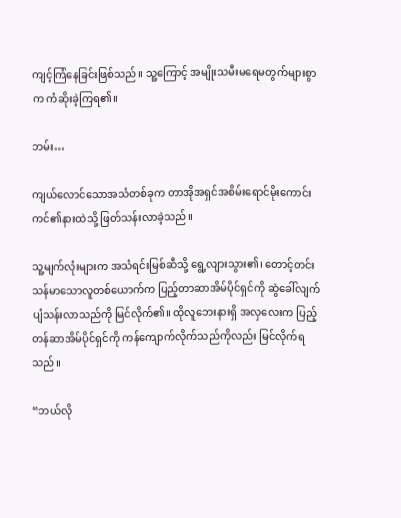ကျင့်ကြံနေခြင်းဖြစ်သည်။ သူ့ကြောင့် အမျိုးသမီးမရေမတွက်များစွာက ကံဆိုးခဲ့ကြရ၏။

ဘမ်း…

ကျယ်လောင်သောအသံတစ်ခုက တာအိုအရှင်အစိမ်းရောင်မိုးကောင်းကင်၏နားထဲသို့ ဖြတ်သန်းလာခဲ့သည်။

သူ့မျက်လုံးများက အသံရင်းမြစ်ဆီသို့‌ ရွေ့လျားသွား၏၊ တောင့်တင်းသန်မာသောလူတစ်ယောက်က ပြည့်တာဆာအိမ်ပိုင်ရှင်ကို ဆွဲခေါ်လျက် ပျံသန်းလာသည်ကို မြင်လိုက်၏။ ထိုလူဘေးနားရှိ အလှလေးက ပြည့်တန်ဆာအိမ်ပိုင်ရှင်ကို ကန်ကျောက်လိုက်သည်ကိုလည်း မြင်လိုက်ရသည်။

“ဘယ်လို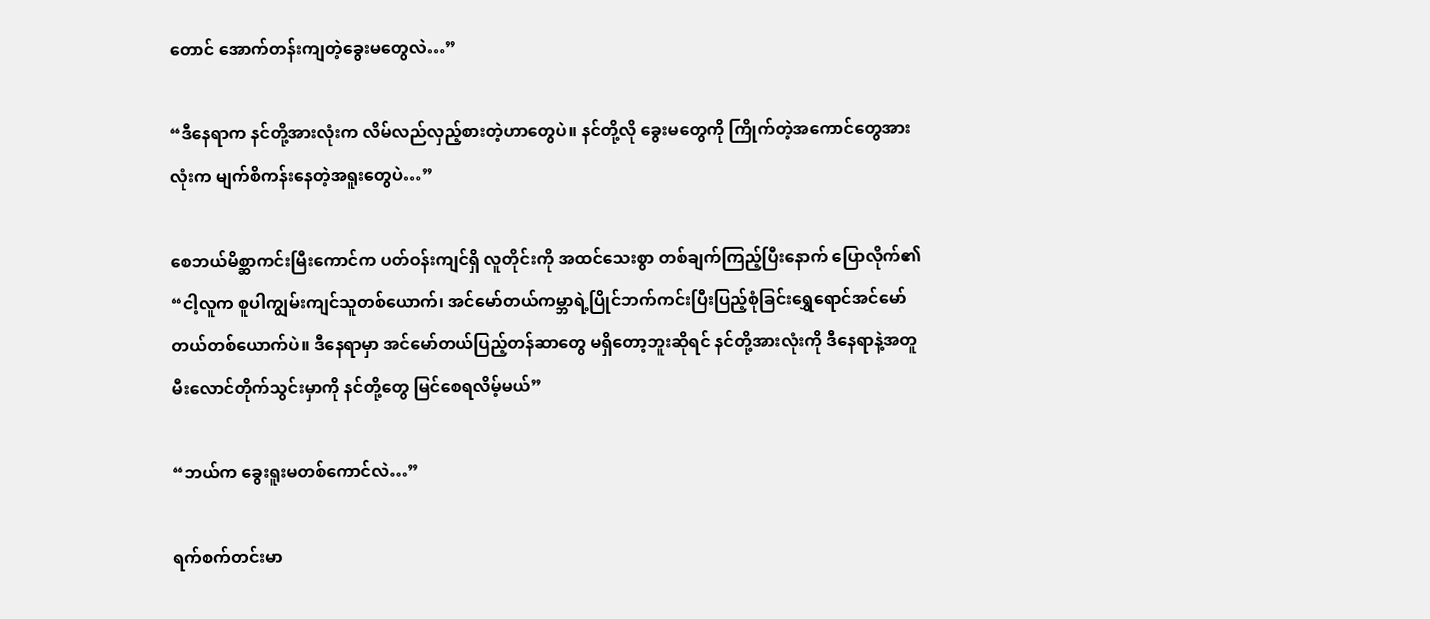တောင် အောက်တန်းကျတဲ့ခွေးမတွေလဲ…”

“ဒီနေရာက နင်တို့အားလုံးက လိမ်လည်လှည့်စားတဲ့ဟာတွေပဲ။ နင်တို့လို ခွေးမတွေကို ကြိုက်တဲ့အကောင်တွေအားလုံးက မျက်စိကန်းနေတဲ့အရူးတွေပဲ…”

စေဘယ်မိစ္ဆာကင်းမြီးကောင်က ပတ်ဝန်းကျင်ရှိ လူတိုင်းကို အထင်သေးစွာ တစ်ချက်ကြည့်ပြီးနောက် ပြောလိုက်၏ “ငါ့လူက စူပါကျွမ်းကျင်သူတစ်ယောက်၊ အင်မော်တယ်ကမ္ဘာရဲ့ပြိုင်ဘက်ကင်းပြီးပြည့်စုံခြင်းရွှေရောင်အင်မော်တယ်တစ်ယောက်ပဲ။ ဒီနေရာမှာ အင်မော်တယ်ပြည့်တန်ဆာတွေ မရှိတော့ဘူးဆိုရင် နင်တို့အားလုံးကို ဒီနေရာနဲ့အတူ မီးလောင်တိုက်သွင်းမှာကို နင်တို့တွေ မြင်စေရလိမ့်မယ်”

“ဘယ်က ခွေးရူးမတစ်ကောင်လဲ…”

ရက်စက်တင်းမာ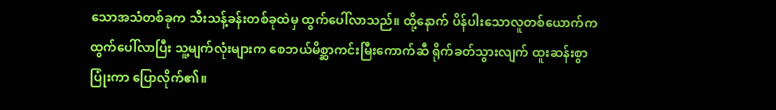သောအသံတစ်ခုက သီးသန့်ခန်းတစ်ခုထဲမှ ထွက်ပေါ်လာသည်။ ထို့နောက် ပိန်ပါးသောလူတစ်ယောက်က ထွက်ပေါ်လာပြီး သူ့မျက်လုံးများက စေဘယ်မိစ္ဆာကင်းမြီးကောက်ဆီ ရိုက်ခတ်သွားလျက် ထူးဆန်းစွာ ပြုံးကာ ပြောလိုက်၏။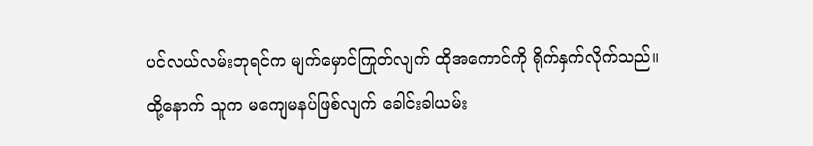ပင်လယ်လမ်းဘုရင်က မျက်မှောင်ကြုတ်လျက် ထိုအကောင်ကို ရိုက်နှက်လိုက်သည်။ ထို့နောက် သူက မကျေမနပ်ဖြစ်လျက် ခေါင်းခါယမ်း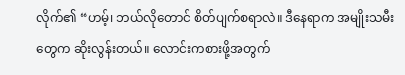လိုက်၏ “ဟမ့်၊ ဘယ်လိုတောင် စိတ်ပျက်စရာလဲ။ ဒီနေရာက အမျိုးသမီးတွေက ဆိုးလွန်းတယ်။ လောင်းကစားဖို့အတွက်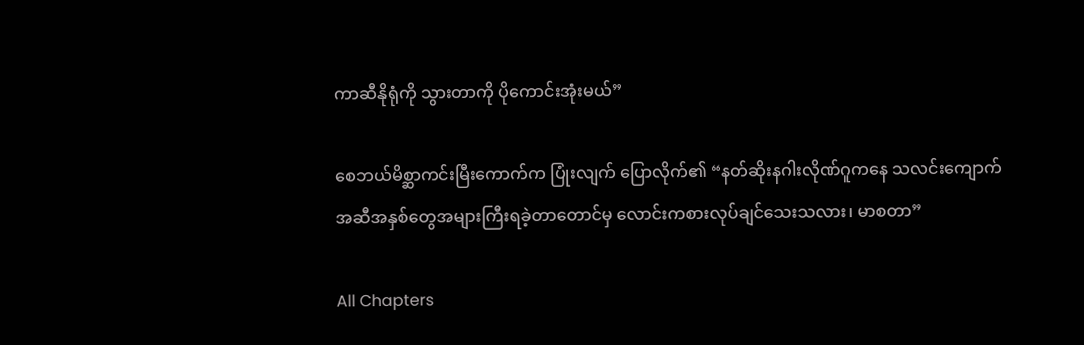ကာဆီနိုရုံကို သွားတာကို ပိုကောင်းအုံးမယ်”

စေဘယ်မိစ္ဆာကင်းမြီးကောက်က ပြုံးလျက် ပြောလိုက်၏ “နတ်ဆိုးနဂါးလိုဏ်ဂူကနေ သလင်းကျောက်အဆီအနှစ်တွေအများကြီးရခဲ့တာတောင်မှ လောင်းကစားလုပ်ချင်သေးသလား၊ မာစတာ”

All Chapters